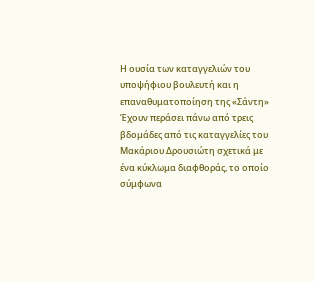Η ουσία των καταγγελιών του υποψήφιου βουλευτή και η επαναθυματοποίηση της «Σάντη»
Έχουν περάσει πάνω από τρεις βδομάδες από τις καταγγελίες του Μακάριου Δρουσιώτη σχετικά με ένα κύκλωμα διαφθοράς, το οποίο σύμφωνα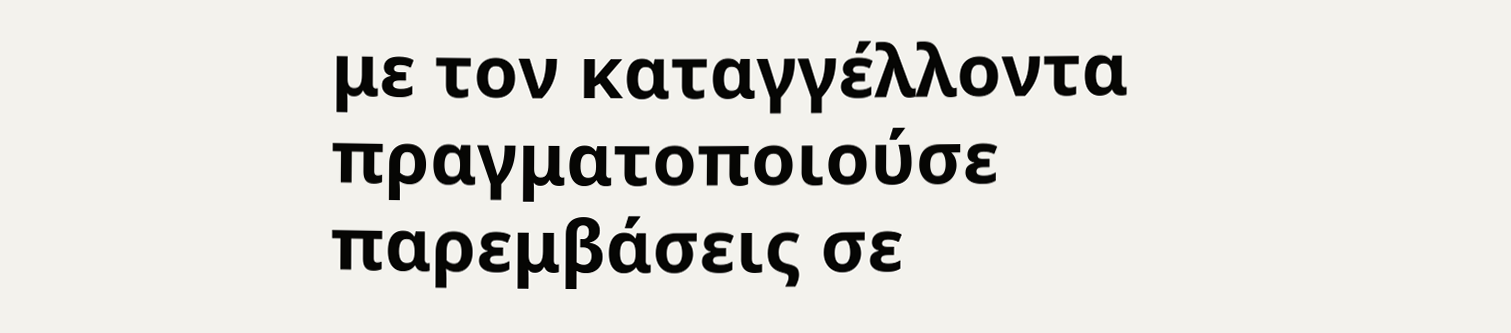με τον καταγγέλλοντα πραγματοποιούσε παρεμβάσεις σε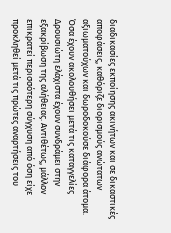διαδικασίες εκποίησης ακινήτων και σε δικαστικές αποφάσεις, καθόριζε διορισμούς ανώτατων αξιωματούχων και δωροδοκούσε διάφορα άτομα.
Όσα έχουν ακολουθήσει μετά τις καταγγελίες Δρουσιώτη ελάχιστα έχουν συνδράμει στην εξακρίβωση της αλήθειας. Αντιθέτως, μάλλον επικρατεί περισσότερη σύγχυση από όση είχε προκληθεί μετά τις πρώτες αναρτήσεις του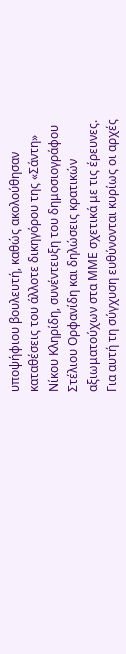υποψήφιου βουλευτή, καθώς ακολούθησαν καταθέσεις του άλλοτε δικηγόρου της «Σάντη» Νίκου Κληρίδη, συνέντευξη του δημοσιογράφου Στέλιου Ορφανίδη και δηλώσεις κρατικών αξιωματούχων στα ΜΜΕ σχετικά με τις έρευνες.
Για αυτή τη σύγχυση ευθύνονται κυρίως οι αρχές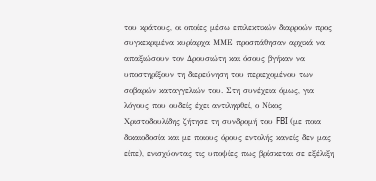του κράτους, οι οποίες μέσω επιλεκτικών διαρροών προς συγκεκριμένα κυρίαρχα ΜΜΕ προσπάθησαν αρχικά να απαξιώσουν τον Δρουσιώτη και όσους βγήκαν να υποστηρίξουν τη διερεύνηση του περιεχομένου των σοβαρών καταγγελιών του. Στη συνέχεια όμως, για λόγους που ουδείς έχει αντιληφθεί, ο Νίκος Χριστοδουλίδης ζήτησε τη συνδρομή του FBI (με ποια δικαιοδοσία και με ποιους όρους εντολής κανείς δεν μας είπε), ενισχύοντας τις υποψίες πως βρίσκεται σε εξέλιξη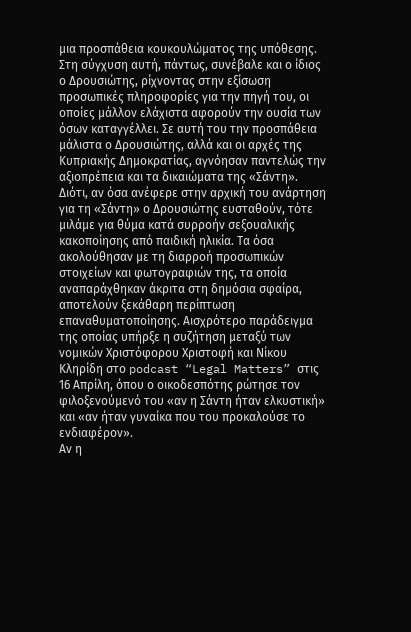μια προσπάθεια κουκουλώματος της υπόθεσης.
Στη σύγχυση αυτή, πάντως, συνέβαλε και ο ίδιος ο Δρουσιώτης, ρίχνοντας στην εξίσωση προσωπικές πληροφορίες για την πηγή του, οι οποίες μάλλον ελάχιστα αφορούν την ουσία των όσων καταγγέλλει. Σε αυτή του την προσπάθεια μάλιστα ο Δρουσιώτης, αλλά και οι αρχές της Κυπριακής Δημοκρατίας, αγνόησαν παντελώς την αξιοπρέπεια και τα δικαιώματα της «Σάντη».
Διότι, αν όσα ανέφερε στην αρχική του ανάρτηση για τη «Σάντη» ο Δρουσιώτης ευσταθούν, τότε μιλάμε για θύμα κατά συρροήν σεξουαλικής κακοποίησης από παιδική ηλικία. Τα όσα ακολούθησαν με τη διαρροή προσωπικών στοιχείων και φωτογραφιών της, τα οποία αναπαράχθηκαν άκριτα στη δημόσια σφαίρα, αποτελούν ξεκάθαρη περίπτωση επαναθυματοποίησης. Αισχρότερο παράδειγμα της οποίας υπήρξε η συζήτηση μεταξύ των νομικών Χριστόφορου Χριστοφή και Νίκου Κληρίδη στο podcast “Legal Matters” στις 16 Απρίλη, όπου ο οικοδεσπότης ρώτησε τον φιλοξενούμενό του «αν η Σάντη ήταν ελκυστική» και «αν ήταν γυναίκα που του προκαλούσε το ενδιαφέρον».
Αν η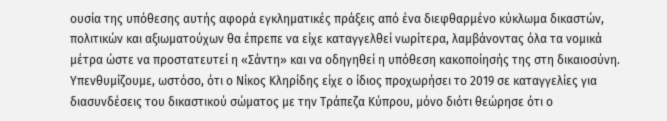ουσία της υπόθεσης αυτής αφορά εγκληματικές πράξεις από ένα διεφθαρμένο κύκλωμα δικαστών, πολιτικών και αξιωματούχων θα έπρεπε να είχε καταγγελθεί νωρίτερα, λαμβάνοντας όλα τα νομικά μέτρα ώστε να προστατευτεί η «Σάντη» και να οδηγηθεί η υπόθεση κακοποίησής της στη δικαιοσύνη. Υπενθυμίζουμε, ωστόσο, ότι ο Νίκος Κληρίδης είχε ο ίδιος προχωρήσει το 2019 σε καταγγελίες για διασυνδέσεις του δικαστικού σώματος με την Τράπεζα Κύπρου, μόνο διότι θεώρησε ότι ο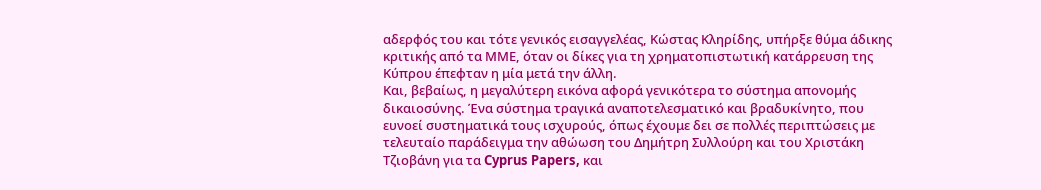αδερφός του και τότε γενικός εισαγγελέας, Κώστας Κληρίδης, υπήρξε θύμα άδικης κριτικής από τα ΜΜΕ, όταν οι δίκες για τη χρηματοπιστωτική κατάρρευση της Κύπρου έπεφταν η μία μετά την άλλη.
Και, βεβαίως, η μεγαλύτερη εικόνα αφορά γενικότερα το σύστημα απονομής δικαιοσύνης. Ένα σύστημα τραγικά αναποτελεσματικό και βραδυκίνητο, που ευνοεί συστηματικά τους ισχυρούς, όπως έχουμε δει σε πολλές περιπτώσεις με τελευταίο παράδειγμα την αθώωση του Δημήτρη Συλλούρη και του Χριστάκη Τζιοβάνη για τα Cyprus Papers, και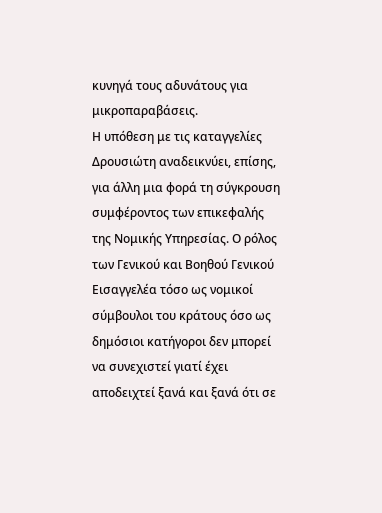κυνηγά τους αδυνάτους για μικροπαραβάσεις.
Η υπόθεση με τις καταγγελίες Δρουσιώτη αναδεικνύει, επίσης, για άλλη μια φορά τη σύγκρουση συμφέροντος των επικεφαλής της Νομικής Υπηρεσίας. Ο ρόλος των Γενικού και Βοηθού Γενικού Εισαγγελέα τόσο ως νομικοί σύμβουλοι του κράτους όσο ως δημόσιοι κατήγοροι δεν μπορεί να συνεχιστεί γιατί έχει αποδειχτεί ξανά και ξανά ότι σε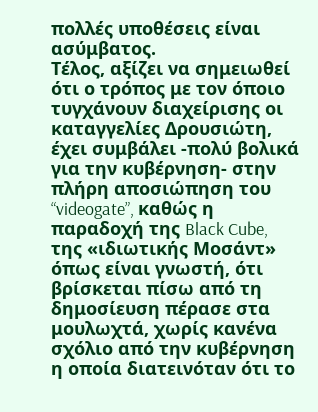πολλές υποθέσεις είναι ασύμβατος.
Τέλος, αξίζει να σημειωθεί ότι ο τρόπος με τον όποιο τυγχάνουν διαχείρισης οι καταγγελίες Δρουσιώτη, έχει συμβάλει -πολύ βολικά για την κυβέρνηση- στην πλήρη αποσιώπηση του “videogate”, καθώς η παραδοχή της Black Cube, της «ιδιωτικής Μοσάντ» όπως είναι γνωστή, ότι βρίσκεται πίσω από τη δημοσίευση πέρασε στα μουλωχτά, χωρίς κανένα σχόλιο από την κυβέρνηση η οποία διατεινόταν ότι το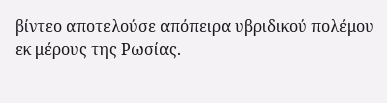βίντεο αποτελούσε απόπειρα υβριδικού πολέμου εκ μέρους της Ρωσίας.